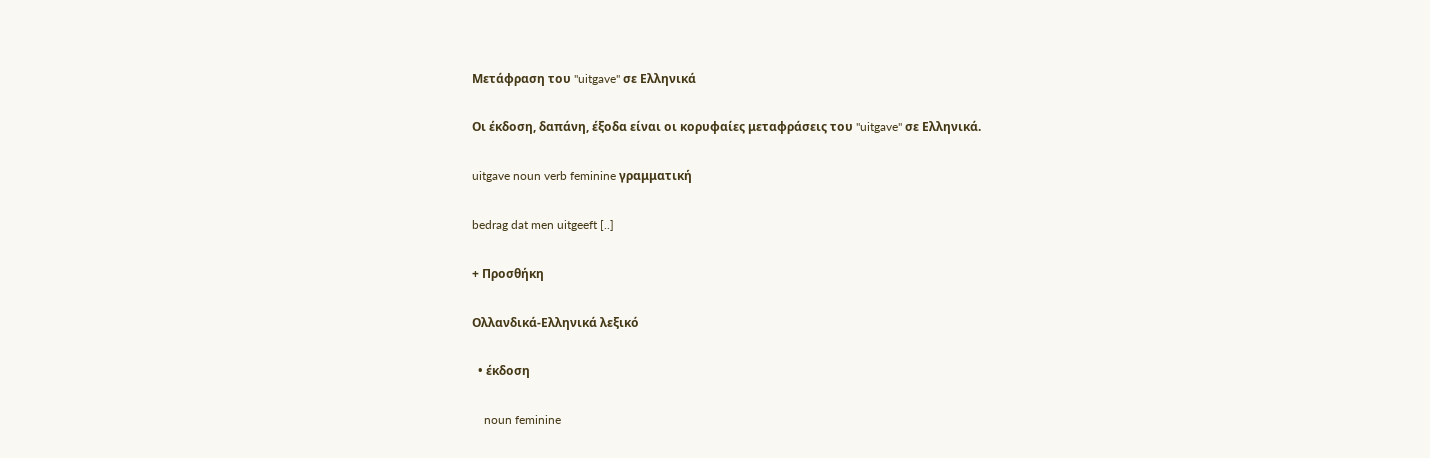Μετάφραση του "uitgave" σε Ελληνικά

Οι έκδοση, δαπάνη, έξοδα είναι οι κορυφαίες μεταφράσεις του "uitgave" σε Ελληνικά.

uitgave noun verb feminine γραμματική

bedrag dat men uitgeeft [..]

+ Προσθήκη

Ολλανδικά-Ελληνικά λεξικό

  • έκδοση

    noun feminine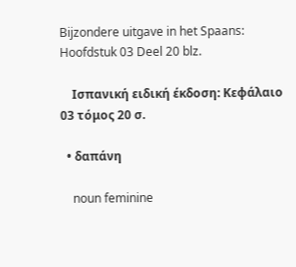Bijzondere uitgave in het Spaans: Hoofdstuk 03 Deel 20 blz.

    Ισπανική ειδική έκδοση: Κεφάλαιο 03 τόμος 20 σ.

  • δαπάνη

    noun feminine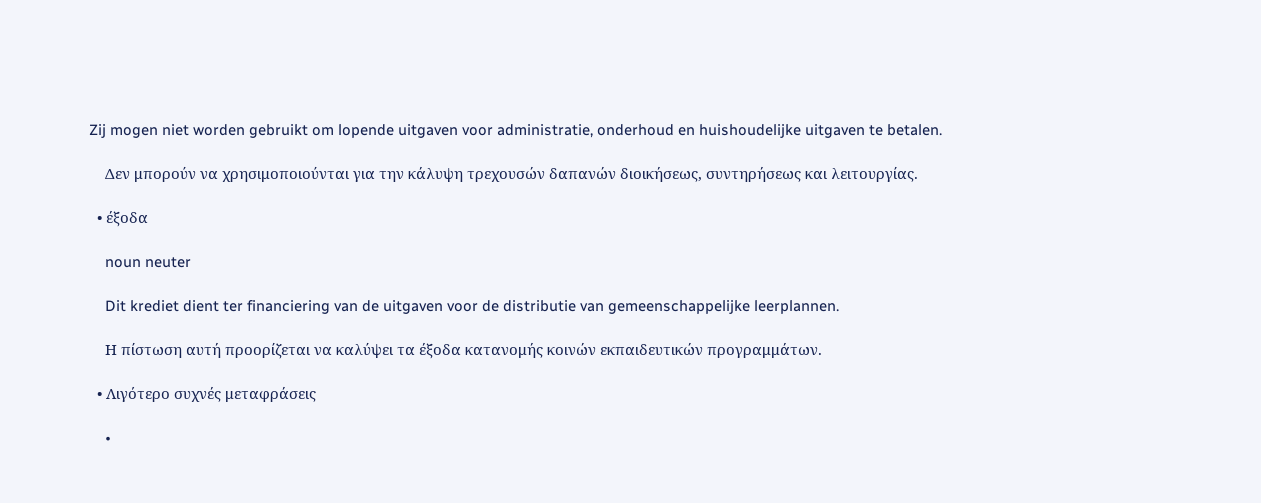Zij mogen niet worden gebruikt om lopende uitgaven voor administratie, onderhoud en huishoudelijke uitgaven te betalen.

    Δεν μπορούν να χρησιμοποιούνται για την κάλυψη τρεχουσών δαπανών διοικήσεως, συντηρήσεως και λειτουργίας.

  • έξοδα

    noun neuter

    Dit krediet dient ter financiering van de uitgaven voor de distributie van gemeenschappelijke leerplannen.

    Η πίστωση αυτή προορίζεται να καλύψει τα έξοδα κατανομής κοινών εκπαιδευτικών προγραμμάτων.

  • Λιγότερο συχνές μεταφράσεις

    •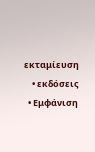εκταμίευση
    • εκδόσεις
  • Εμφάνιση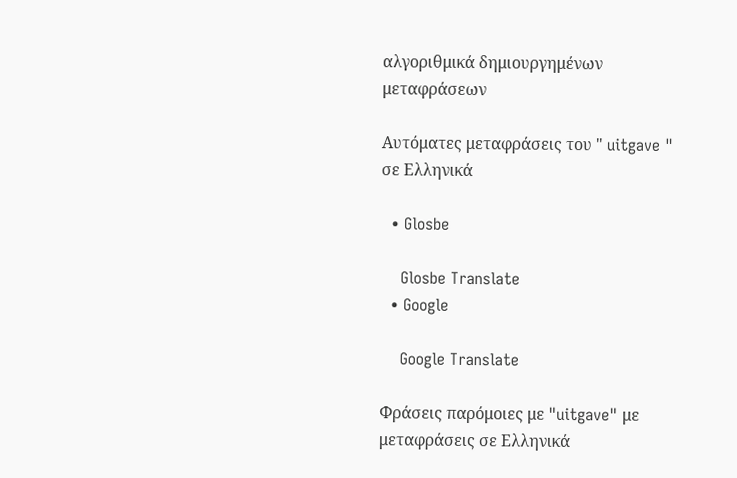αλγοριθμικά δημιουργημένων μεταφράσεων

Αυτόματες μεταφράσεις του " uitgave " σε Ελληνικά

  • Glosbe

    Glosbe Translate
  • Google

    Google Translate

Φράσεις παρόμοιες με "uitgave" με μεταφράσεις σε Ελληνικά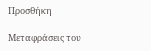Προσθήκη

Μεταφράσεις του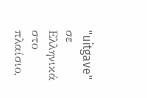"uitgave" σε Ελληνικά στο πλαίσιο,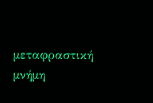μεταφραστική μνήμη